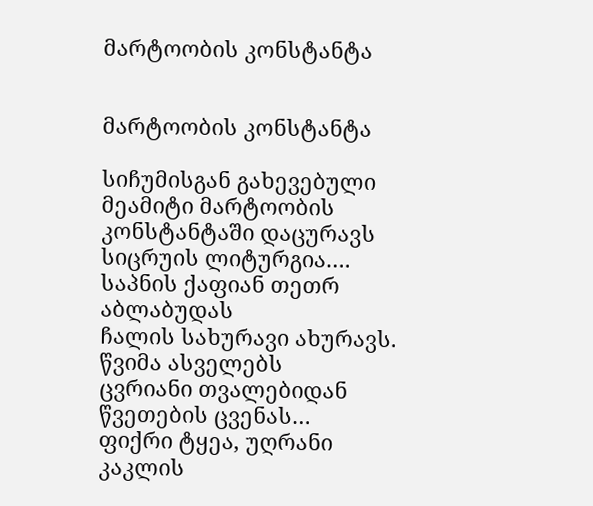მარტოობის კონსტანტა


მარტოობის კონსტანტა

სიჩუმისგან გახევებული მეამიტი მარტოობის კონსტანტაში დაცურავს სიცრუის ლიტურგია….
საპნის ქაფიან თეთრ აბლაბუდას
ჩალის სახურავი ახურავს.
წვიმა ასველებს
ცვრიანი თვალებიდან
წვეთების ცვენას…
ფიქრი ტყეა, უღრანი კაკლის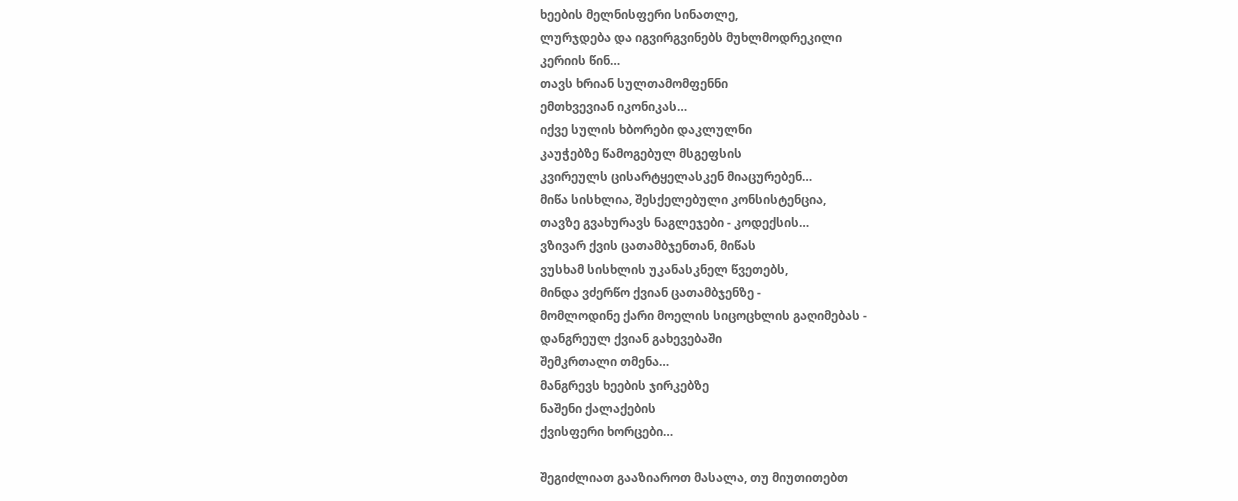ხეების მელნისფერი სინათლე,
ლურჯდება და იგვირგვინებს მუხლმოდრეკილი
კერიის წინ…
თავს ხრიან სულთამომფენნი
ემთხვევიან იკონიკას…
იქვე სულის ხბორები დაკლულნი
კაუჭებზე წამოგებულ მსგეფსის
კვირეულს ცისარტყელასკენ მიაცურებენ…
მიწა სისხლია, შესქელებული კონსისტენცია,
თავზე გვახურავს ნაგლეჯები - კოდექსის…
ვზივარ ქვის ცათამბჯენთან, მიწას
ვუსხამ სისხლის უკანასკნელ წვეთებს,
მინდა ვძერწო ქვიან ცათამბჯენზე -
მომლოდინე ქარი მოელის სიცოცხლის გაღიმებას -
დანგრეულ ქვიან გახევებაში
შემკრთალი თმენა…
მანგრევს ხეების ჯირკებზე
ნაშენი ქალაქების
ქვისფერი ხორცები…

შეგიძლიათ გააზიაროთ მასალა, თუ მიუთითებთ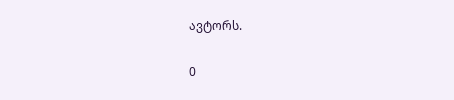ავტორს.

0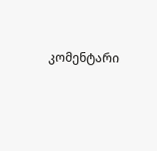კომენტარი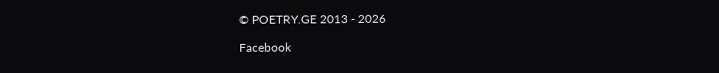© POETRY.GE 2013 - 2026

Facebook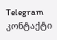Telegram კონტაქტი